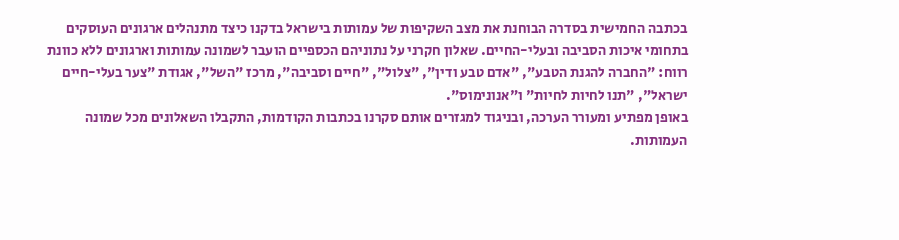בכתבה החמישית בסדרה הבוחנת את מצב השקיפות של עמותות בישראל בדקנו כיצד מתנהלים ארגונים העוסקים בתחומי איכות הסביבה ובעלי-החיים. שאלון חקרני על נתוניהם הכספיים הועבר לשמונה עמותות וארגונים ללא כוונת רווח: "החברה להגנת הטבע", "אדם טבע ודין", "צלול", "חיים וסביבה", מרכז "השל", אגודת "צער בעלי-חיים ישראל", "תנו לחיות לחיות" ו"אנונימוס".
באופן מפתיע ומעורר הערכה, ובניגוד למגזרים אותם סקרנו בכתבות הקודמות, התקבלו השאלונים מכל שמונה העמותות.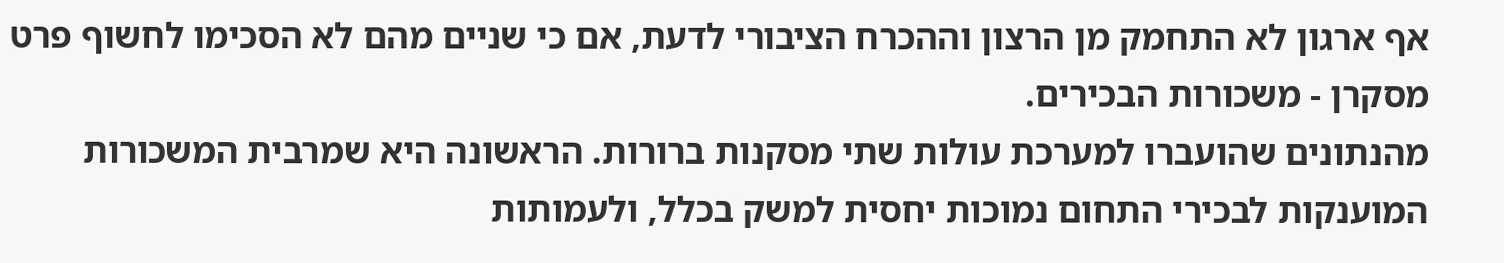אף ארגון לא התחמק מן הרצון וההכרח הציבורי לדעת, אם כי שניים מהם לא הסכימו לחשוף פרט מסקרן - משכורות הבכירים.
מהנתונים שהועברו למערכת עולות שתי מסקנות ברורות. הראשונה היא שמרבית המשכורות המוענקות לבכירי התחום נמוכות יחסית למשק בכלל, ולעמותות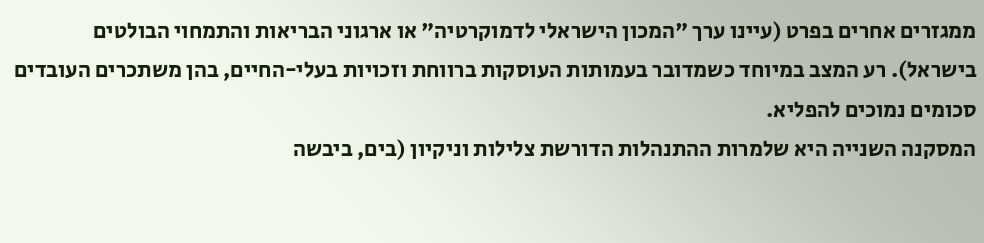ממגזרים אחרים בפרט (עיינו ערך "המכון הישראלי לדמוקרטיה" או ארגוני הבריאות והתמחוי הבולטים בישראל). רע המצב במיוחד כשמדובר בעמותות העוסקות ברווחת וזכויות בעלי-החיים, בהן משתכרים העובדים סכומים נמוכים להפליא.
המסקנה השנייה היא שלמרות ההתנהלות הדורשת צלילות וניקיון (בים, ביבשה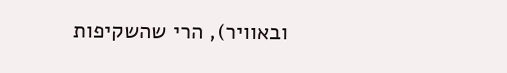ובאוויר), הרי שהשקיפות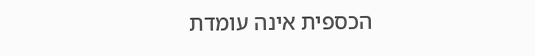הכספית אינה עומדת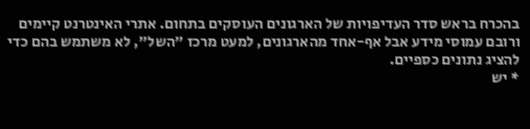בהכרח בראש סדר העדיפויות של הארגונים העוסקים בתחום. אתרי האינטרנט קיימים ורובם עמוסי מידע אבל אף-אחד מהארגונים, למעט מרכז "השל", לא משתמש בהם כדי להציג נתונים כספיים.
* יש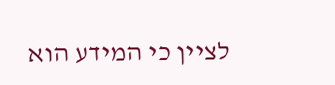לציין כי המידע הוא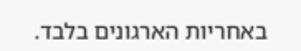באחריות הארגונים בלבד.